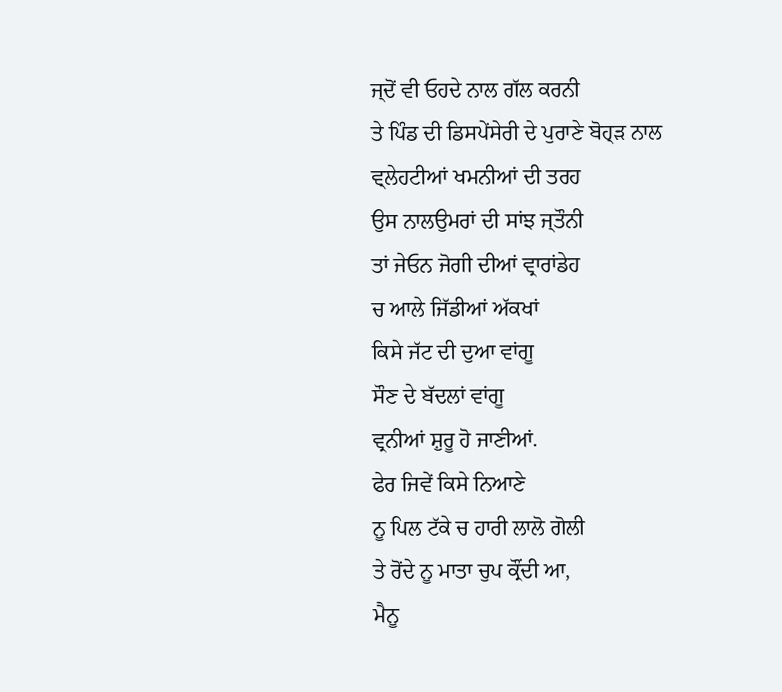ਜ੍ਦੋਂ ਵੀ ਓਹਦੇ ਨਾਲ ਗੱਲ ਕਰਨੀ
ਤੇ ਪਿੰਡ ਦੀ ਡਿਸਪੇਂਸੇਰੀ ਦੇ ਪੁਰਾਣੇ ਬੋਹ੍ੜ ਨਾਲ
ਵ੍ਲੇਹਟੀਆਂ ਖਮਨੀਆਂ ਦੀ ਤਰਹ
ਉਸ ਨਾਲਉਮਰਾਂ ਦੀ ਸਾਂਝ ਜ੍ਤੌਨੀ
ਤਾਂ ਜੇਓਨ ਜੋਗੀ ਦੀਆਂ ਵ੍ਰਾਰਾਂਡੇਹ
ਚ ਆਲੇ ਜਿੱਡੀਆਂ ਅੱਕਖਾਂ
ਕਿਸੇ ਜੱਟ ਦੀ ਦੁਆ ਵਾਂਗੂ
ਸੌਣ ਦੇ ਬੱਦਲਾਂ ਵਾਂਗੂ
ਵ੍ਰਨੀਆਂ ਸ਼ੁਰੂ ਹੋ ਜਾਣੀਆਂ.
ਫੇਰ ਜਿਵੇਂ ਕਿਸੇ ਨਿਆਣੇ
ਨੂ ਪਿਲ ਟੱਕੇ ਚ ਹਾਰੀ ਲਾਲੋ ਗੋਲੀ
ਤੇ ਰੋਂਦੇ ਨੂ ਮਾਤਾ ਚੁਪ ਕ੍ਰੌਂਦੀ ਆ,
ਮੈਨੂ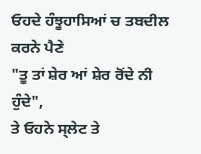ਓਹਦੇ ਹੰਝੂਹਾਸਿਆਂ ਚ ਤਬਦੀਲ ਕਰਨੇ ਪੈਣੇ
"ਤੂ ਤਾਂ ਸ਼ੇਰ ਆਂ ਸ਼ੇਰ ਰੋਂਦੇ ਨੀ ਹੁੰਦੇ",
ਤੇ ਓਹਨੇ ਸ੍ਲੇਟ ਤੇ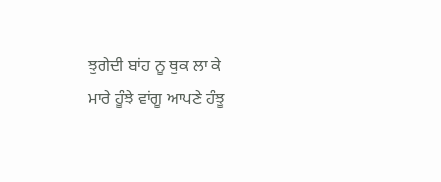ਝੁਗੇਦੀ ਬਾਂਹ ਨੂ ਥੁਕ ਲਾ ਕੇ
ਮਾਰੇ ਹੂੰਝੇ ਵਾਂਗੂ ਆਪਣੇ ਹੰਝੂ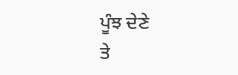ਪੂੰਝ ਦੇਣੇ
ਤੇ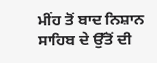ਮੀਂਹ ਤੋਂ ਬਾਦ ਨਿਸ਼ਾਨ ਸਾਹਿਬ ਦੇ ਉੱਤੋਂ ਦੀ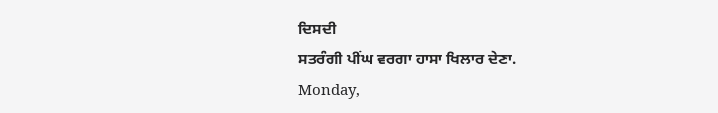ਦਿਸਦੀ
ਸਤਰੰਗੀ ਪੀਂਘ ਵਰਗਾ ਹਾਸਾ ਖਿਲਾਰ ਦੇਣਾ.
Monday,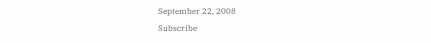September 22, 2008
Subscribe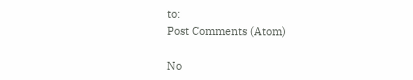to:
Post Comments (Atom)

No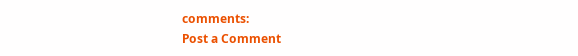comments:
Post a Comment